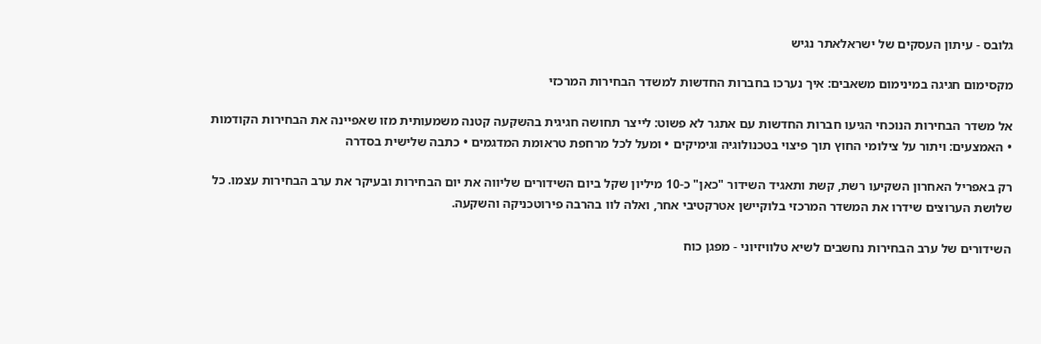גלובס - עיתון העסקים של ישראלאתר נגיש

מקסימום חגיגה במינימום משאבים: איך נערכו בחברות החדשות למשדר הבחירות המרכזי

אל משדר הבחירות הנוכחי הגיעו חברות החדשות עם אתגר לא פשוט: לייצר תחושה חגיגית בהשקעה קטנה משמעותית מזו שאפיינה את הבחירות הקודמות • האמצעים: ויתור על צילומי החוץ תוך פיצוי בטכנולוגיה וגימיקים • ומעל לכל מרחפת טראומת המדגמים • כתבה שלישית בסדרה

רק באפריל האחרון השקיעו רשת, קשת ותאגיד השידור "כאן" כ-10 מיליון שקל ביום השידורים שליווה את יום הבחירות ובעיקר את ערב הבחירות עצמו. כל שלושת הערוצים שידרו את המשדר המרכזי בלוקיישן אטרקטיבי אחר, ואלה לוו בהרבה פירוטכניקה והשקעה.

השידורים של ערב הבחירות נחשבים לשיא טלוויזיוני - מפגן כוח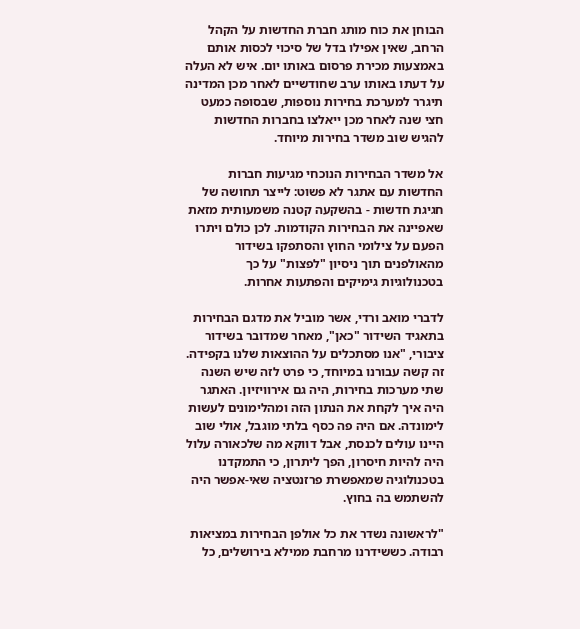הבוחן את כוח מותג חברת החדשות על הקהל הרחב, שאין אפילו בדל של סיכוי לכסות אותם באמצעות מכירת פרסום באותו יום. איש לא העלה על דעתו באותו ערב שחודשיים לאחר מכן המדינה תיגרר למערכת בחירות נוספות, שבסופה כמעט חצי שנה לאחר מכן ייאלצו בחברות החדשות להגיש שוב משדר בחירות מיוחד.

אל משדר הבחירות הנוכחי מגיעות חברות החדשות עם אתגר לא פשוט: לייצר תחושה של חגיגת חדשות - בהשקעה קטנה משמעותית מזאת שאפיינה את הבחירות הקודמות. לכן כולם ויתרו הפעם על צילומי החוץ והסתפקו בשידור מהאולפנים תוך ניסיון "לפצות" על כך בטכנולוגיות גימיקים והפתעות אחרות.

לדברי מואב ורדי, אשר מוביל את מדגם הבחירות בתאגיד השידור "כאן", מאחר שמדובר בשידור ציבורי, "אנו מסתכלים על ההוצאות שלנו בקפידה. זה קשה עבורנו במיוחד, כי פרט לזה שיש השנה שתי מערכות בחירות, היה גם אירוויזיון. האתגר היה איך לקחת את הנתון הזה ומהלימונים לעשות לימונדה. אם היה פה כסף בלתי מוגבל, אולי שוב היינו עולים לכנסת, אבל דווקא מה שלכאורה עלול היה להיות חיסרון, הפך ליתרון, כי התמקדנו בטכנולוגיה שמאפשרת פרזנטציה שאי-אפשר היה להשתמש בה בחוץ.

"לראשונה נשדר את כל אולפן הבחירות במציאות רבודה. כששידרנו מרחבת ממילא בירושלים, כל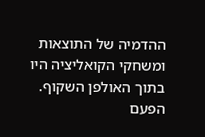ההדמיה של התוצאות ומשחקי הקואליציה היו בתוך האולפן השקוף. הפעם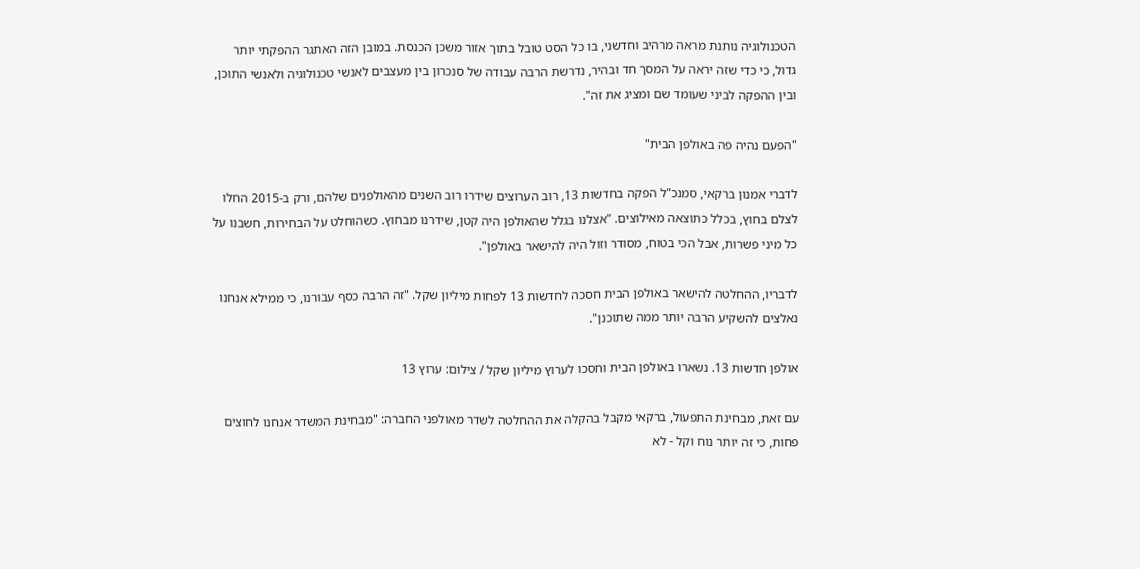הטכנולוגיה נותנת מראה מרהיב וחדשני, בו כל הסט טובל בתוך אזור משכן הכנסת. במובן הזה האתגר ההפקתי יותר גדול, כי כדי שזה יראה על המסך חד ובהיר, נדרשת הרבה עבודה של סנכרון בין מעצבים לאנשי טכנולוגיה ולאנשי התוכן, ובין ההפקה לביני שעומד שם ומציג את זה".

"הפעם נהיה פה באולפן הבית"

לדברי אמנון ברקאי, סמנכ"ל הפקה בחדשות 13, רוב הערוצים שידרו רוב השנים מהאולפנים שלהם, ורק ב-2015 החלו לצלם בחוץ, בכלל כתוצאה מאילוצים. "אצלנו בגלל שהאולפן היה קטן, שידרנו מבחוץ. כשהוחלט על הבחירות, חשבנו על כל מיני פשרות, אבל הכי בטוח, מסודר וזול היה להישאר באולפן".

לדבריו, ההחלטה להישאר באולפן הבית חסכה לחדשות 13 לפחות מיליון שקל. "זה הרבה כסף עבורנו, כי ממילא אנחנו נאלצים להשקיע הרבה יותר ממה שתוכנן".

אולפן חדשות 13. נשארו באולפן הבית וחסכו לערוץ מיליון שקל / צילום: ערוץ 13

עם זאת, מבחינת התפעול, ברקאי מקבל בהקלה את ההחלטה לשדר מאולפני החברה: "מבחינת המשדר אנחנו לחוצים פחות, כי זה יותר נוח וקל - לא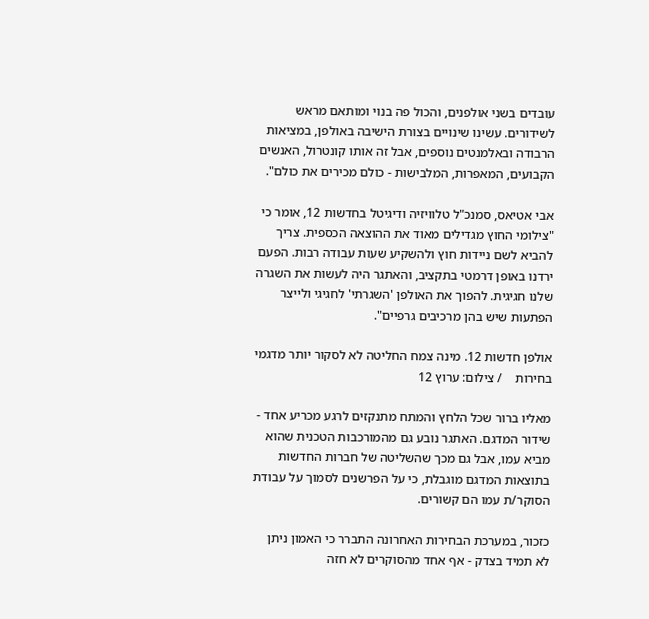עובדים בשני אולפנים, והכול פה בנוי ומותאם מראש לשידורים. עשינו שינויים בצורת הישיבה באולפן, במציאות הרבודה ובאלמנטים נוספים, אבל זה אותו קונטרול, האנשים הקבועים, המאפרות, המלבישות - כולם מכירים את כולם".

אבי אטיאס, סמנכ"ל טלוויזיה ודיגיטל בחדשות 12, אומר כי "צילומי החוץ מגדילים מאוד את ההוצאה הכספית. צריך להביא לשם ניידות חוץ ולהשקיע שעות עבודה רבות. הפעם ירדנו באופן דרמטי בתקציב, והאתגר היה לעשות את השגרה שלנו חגיגית. להפוך את האולפן 'השגרתי' לחגיגי ולייצר הפתעות שיש בהן מרכיבים גרפיים".

אולפן חדשות 12. מינה צמח החליטה לא לסקור יותר מדגמי בחירות    / צילום: ערוץ 12

מאליו ברור שכל הלחץ והמתח מתנקזים לרגע מכריע אחד - שידור המדגם. האתגר נובע גם מהמורכבות הטכנית שהוא מביא עמו, אבל גם מכך שהשליטה של חברות החדשות בתוצאות המדגם מוגבלת, כי על הפרשנים לסמוך על עבודת הסוקר/ת עמו הם קשורים.

כזכור, במערכת הבחירות האחרונה התברר כי האמון ניתן לא תמיד בצדק - אף אחד מהסוקרים לא חזה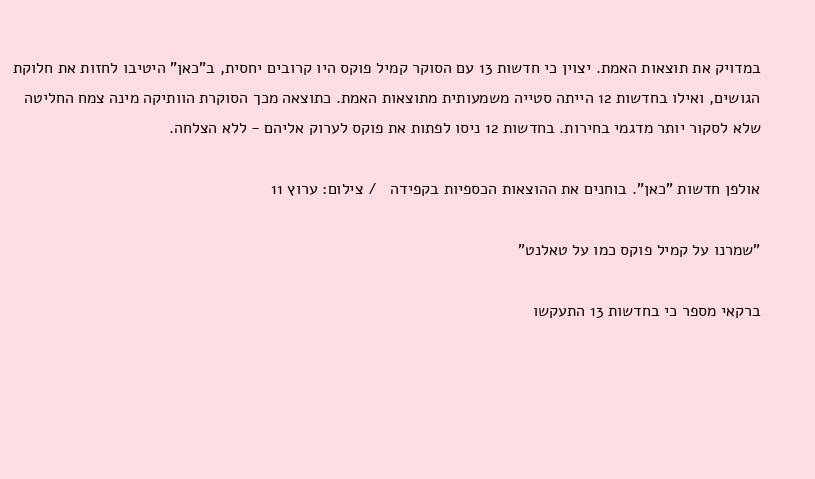במדויק את תוצאות האמת. יצוין כי חדשות 13 עם הסוקר קמיל פוקס היו קרובים יחסית, ב"כאן" היטיבו לחזות את חלוקת הגושים, ואילו בחדשות 12 הייתה סטייה משמעותית מתוצאות האמת. כתוצאה מכך הסוקרת הוותיקה מינה צמח החליטה שלא לסקור יותר מדגמי בחירות. בחדשות 12 ניסו לפתות את פוקס לערוק אליהם - ללא הצלחה.

אולפן חדשות "כאן". בוחנים את ההוצאות הכספיות בקפידה   / צילום: ערוץ 11

"שמרנו על קמיל פוקס כמו על טאלנט"

ברקאי מספר כי בחדשות 13 התעקשו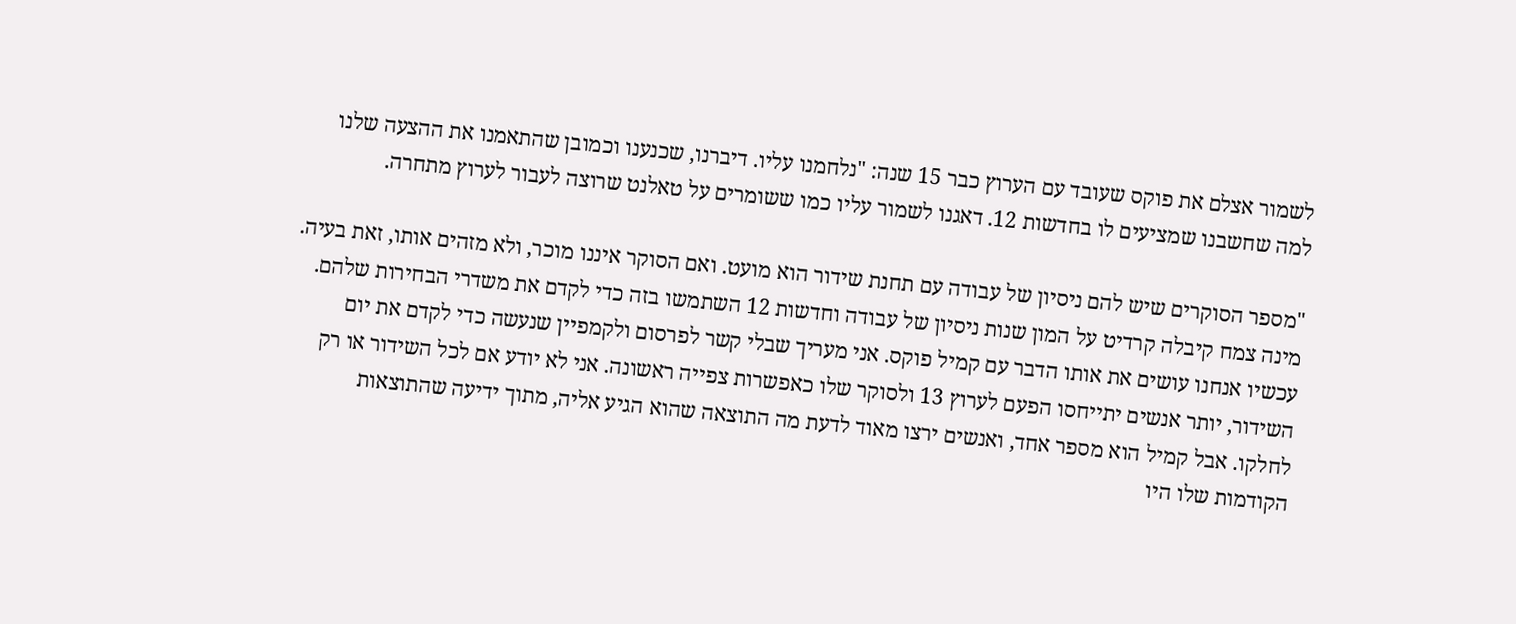לשמור אצלם את פוקס שעובד עם הערוץ כבר 15 שנה: "נלחמנו עליו. דיברנו, שכנענו וכמובן שהתאמנו את ההצעה שלנו למה שחשבנו שמציעים לו בחדשות 12. דאגנו לשמור עליו כמו ששומרים על טאלנט שרוצה לעבור לערוץ מתחרה.

"מספר הסוקרים שיש להם ניסיון של עבודה עם תחנת שידור הוא מועט. ואם הסוקר איננו מוכר, ולא מזהים אותו, זאת בעיה. מינה צמח קיבלה קרדיט על המון שנות ניסיון של עבודה וחדשות 12 השתמשו בזה כדי לקדם את משדרי הבחירות שלהם. עכשיו אנחנו עושים את אותו הדבר עם קמיל פוקס. אני מעריך שבלי קשר לפרסום ולקמפיין שנעשה כדי לקדם את יום השידור, יותר אנשים יתייחסו הפעם לערוץ 13 ולסוקר שלו כאפשרות צפייה ראשונה. אני לא יודע אם לכל השידור או רק לחלקו. אבל קמיל הוא מספר אחד, ואנשים ירצו מאוד לדעת מה התוצאה שהוא הגיע אליה, מתוך ידיעה שהתוצאות הקודמות שלו היו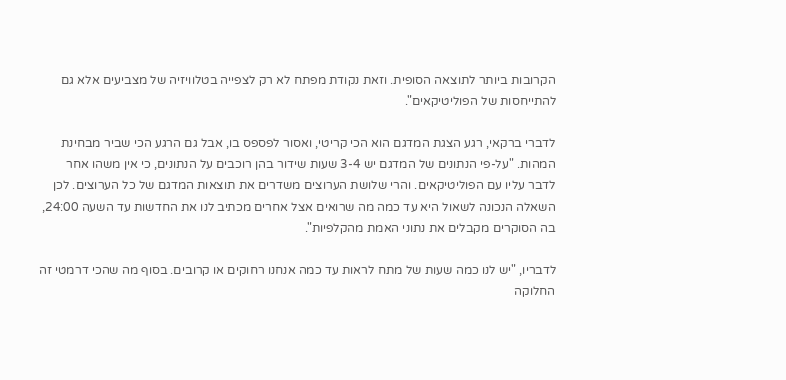הקרובות ביותר לתוצאה הסופית. וזאת נקודת מפתח לא רק לצפייה בטלוויזיה של מצביעים אלא גם להתייחסות של הפוליטיקאים".

לדברי ברקאי, רגע הצגת המדגם הוא הכי קריטי, ואסור לפספס בו, אבל גם הרגע הכי שביר מבחינת המהות. "על-פי הנתונים של המדגם יש 3-4 שעות שידור בהן רוכבים על הנתונים, כי אין משהו אחר לדבר עליו עם הפוליטיקאים. והרי שלושת הערוצים משדרים את תוצאות המדגם של כל הערוצים. לכן השאלה הנכונה לשאול היא עד כמה מה שרואים אצל אחרים מכתיב לנו את החדשות עד השעה 24:00, בה הסוקרים מקבלים את נתוני האמת מהקלפיות".

לדבריו, "יש לנו כמה שעות של מתח לראות עד כמה אנחנו רחוקים או קרובים. בסוף מה שהכי דרמטי זה החלוקה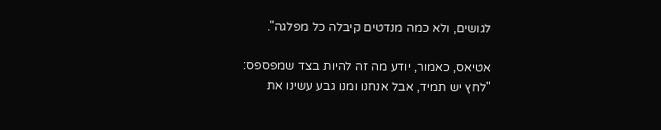לגושים, ולא כמה מנדטים קיבלה כל מפלגה".

אטיאס, כאמור, יודע מה זה להיות בצד שמפספס: "לחץ יש תמיד, אבל אנחנו ומנו גבע עשינו את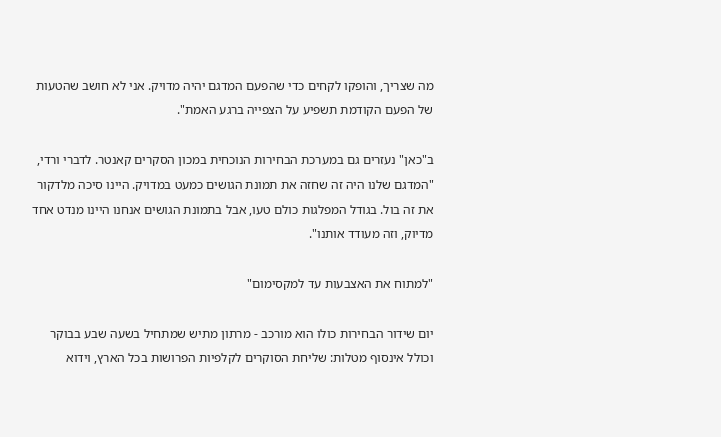מה שצריך, והופקו לקחים כדי שהפעם המדגם יהיה מדויק. אני לא חושב שהטעות של הפעם הקודמת תשפיע על הצפייה ברגע האמת".

ב"כאן" נעזרים גם במערכת הבחירות הנוכחית במכון הסקרים קאנטר. לדברי ורדי, "המדגם שלנו היה זה שחזה את תמונת הגושים כמעט במדויק. היינו סיכה מלדקור את זה בול. בגודל המפלגות כולם טעו, אבל בתמונת הגושים אנחנו היינו מנדט אחד מדיוק, וזה מעודד אותנו".

"למתוח את האצבעות עד למקסימום"

יום שידור הבחירות כולו הוא מורכב - מרתון מתיש שמתחיל בשעה שבע בבוקר וכולל אינסוף מטלות: שליחת הסוקרים לקלפיות הפרושות בכל הארץ, וידוא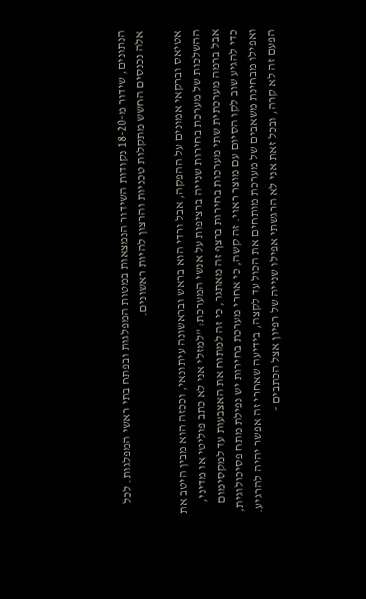הנתונים, שידור מ-18-20 נקודות השידור הנמצאות במטות המפלגות ובפתח בתי ראשי המפלגות. לכל אלה נכנסים החשש מתקלות טכניות והרצון להיות ראשונים.

אטיאס וברקאי אמונים על ההפקה, אבל ורדי הוא בראש ובראשונה עיתונאי, וככזה הוא מבין היטב את ההשלכות של מערכת בחירות שנייה ברציפות על אנשי המערכת: "למזלי אני לא כתב פוליטי או מדיני, אבל ברמה מערכתית שתי מערכות בחירות ברצף זה מאתגר, כי זה למתוח את האצבעות עד למקסימום כדי להגיע שוב לקו הסיום עם מוצר ראוי. זה קשה, כי אחרי מערכת בחירות יש נפילת מתח פסיכולוגית, ואפילו מבחינת משאבים של מערכת מותחים את הכול עד לקצה, בידיעה שאחרי זה אפשר יהיה להרגיע. הפעם זה לא קרה, ובכל זאת אני לא הרגשתי אפילו שנייה של רפיון אצל הכתבים -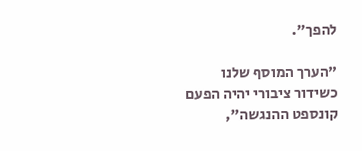להפך".

"הערך המוסף שלנו כשידור ציבורי יהיה הפעם קונספט ההנגשה",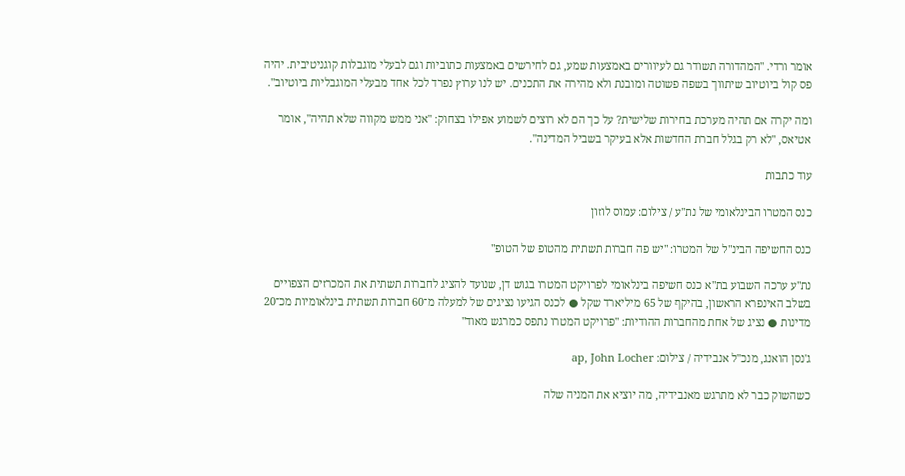אומר ורדי. "המהדורה תשודר גם לעיוורים באמצעות שמע, גם לחירשים באמצעות כתוביות וגם לבעלי מוגבלות קוגניטיבית. יהיה פס קול ביוטיוב שיתווך בשפה פשוטה ומובנת ולא מהירה את התכנים. יש לנו ערוץ נפרד לכל אחד מבעלי המוגבליות ביוטיוב".

ומה יקרה אם תהיה מערכת בחירות שלישית? על כך הם לא רוצים לשמוע אפילו בצחוק: "אני ממש מקווה שלא תהיה", אומר אטיאס, "לא רק בגלל חברת החדשות אלא בעיקר בשביל המדינה".

עוד כתבות

כנס המטרו הבינלאומי של נת''ע / צילום: עמוס לוזון

כנס החשיפה הבינ"ל של המטרו: "יש פה חברות תשתית מהטופ של הטופ"

נת"ע ערכה השבוע בת"א כנס חשיפה בינלאומי לפרויקט המטרו בגוש דן, שנועד להציג לחברות תשתית את המכרזים הצפויים בשלב האינפרא הראשון, בהיקף של 65 מיליארד שקל ● לכנס הגיעו נציגים של למעלה מ־60 חברות תשתית בינלאומיות מכ־20 מדינות ● נציג של אחת מהחברות ההודיות: "פרויקט המטרו נתפס כמרגש מאוד"

ג'נסן הואנג, מנכ''ל אנבידיה / צילום: ap, John Locher

כשהשוק כבר לא מתרגש מאנבידיה, מה יוציא את המניה שלה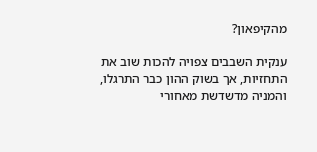מהקיפאון?

ענקית השבבים צפויה להכות שוב את התחזיות, אך בשוק ההון כבר התרגלו, והמניה מדשדשת מאחורי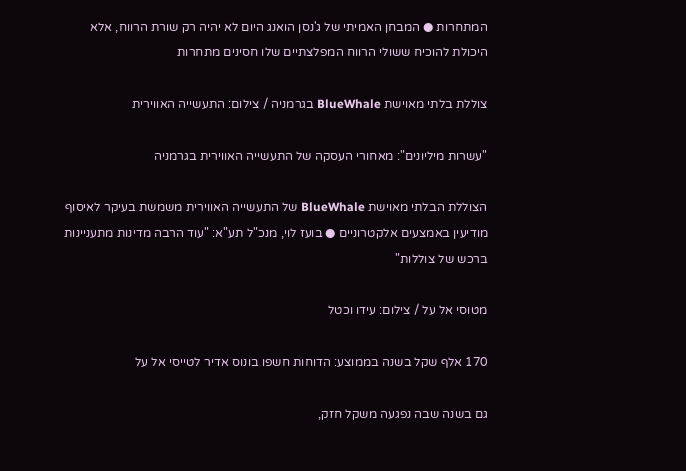המתחרות ● המבחן האמיתי של ג'נסן הואנג היום לא יהיה רק שורת הרווח, אלא היכולת להוכיח ששולי הרווח המפלצתיים שלו חסינים מתחרות

צוללת בלתי מאוישת BlueWhale בגרמניה / צילום: התעשייה האווירית

"עשרות מיליונים": מאחורי העסקה של התעשייה האווירית בגרמניה

הצוללת הבלתי מאוישת BlueWhale של התעשייה האווירית משמשת בעיקר לאיסוף מודיעין באמצעים אלקטרוניים ● בועז לוי, מנכ"ל תע"א: "עוד הרבה מדינות מתעניינות ברכש של צוללות"

מטוסי אל על / צילום: עידו וכטל

170 אלף שקל בשנה בממוצע: הדוחות חשפו בונוס אדיר לטייסי אל על

גם בשנה שבה נפגעה משקל חזק,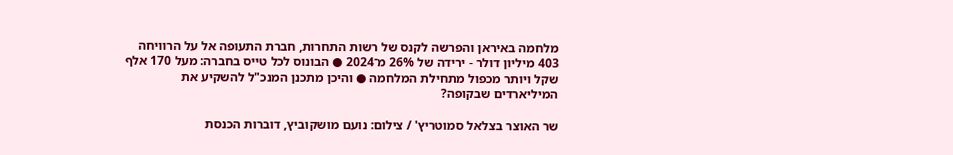מלחמה באיראן והפרשה לקנס של רשות התחרות, חברת התעופה אל על הרוויחה 403 מיליון דולר - ירידה של 26% מ־2024 ● הבונוס לכל טייס בחברה: מעל 170 אלף שקל ויותר מכפול מתחילת המלחמה ● והיכן מתכנן המנכ"ל להשקיע את המיליארדים שבקופה?

שר האוצר בצלאל סמוטריץ' / צילום: נועם מושקוביץ, דוברות הכנסת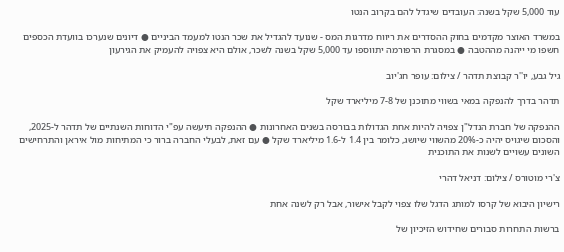עוד 5,000 שקל בשנה: העובדים שיגדל להם בקרוב הנטו

במשרד האוצר מקדמים בחוק ההסדרים את ריווח מדרגות המס - שנועד להגדיל את שכר הנטו למעמד הביניים ● דיונים שנערכו בוועדת הכספים חשפו מי ייהנה מההטבה ● במסגרת הרפורמה יתווספו עד 5,000 שקל בשנה לשכר, אולם היא צפויה להעמיק את הגירעון

גיל גבע, יו''ר קבוצת תדהר / צילום: עופר חג'יוב

תדהר בדרך להנפקה במאי בשווי מתוכנן של 7-8 מיליארד שקל

ההנפקה של חברת הנדל"ן צפויה להיות אחת הגדולות בבורסה בשנים האחרונות ● ההנפקה תיעשה עפ"י הדוחות השנתיים של תדהר ל-2025, והסכום שיגויס יהיה כ-20% מהשווי שיושג, כלומר בין 1.4 ל-1.6 מיליארד שקל ● עם זאת, לבעלי החברה ברור כי המתיחות מול איראן והתרחישים השונים עשויים לשנות את התוכנית

צ'רי מוטורס / צילום: דניאל דהרי

רישיון היבוא של קרסו למותג הדגל שלו צפוי לקבל אישור, אבל רק לשנה אחת

ברשות התחרות סבורים שחידוש הזיכיון של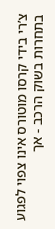צ’רי בידי קרסו מוטורס אינו צפוי לפגוע בתחרות בשוק הרכב - אך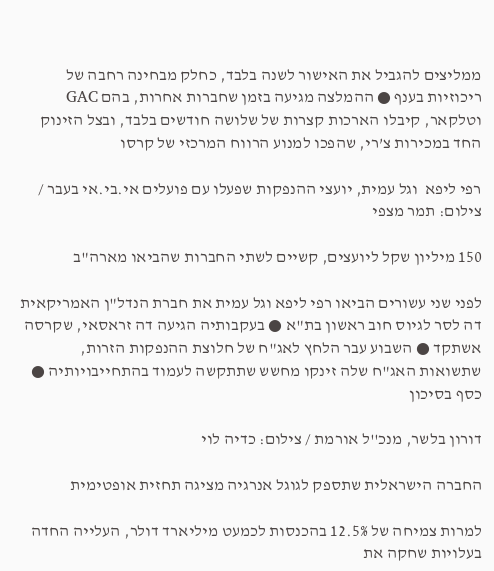ממליצים להגביל את האישור לשנה בלבד, כחלק מבחינה רחבה של ריכוזיות בענף ● ההמלצה מגיעה בזמן שחברות אחרות, בהם GAC וטלקאר, קיבלו הארכות קצרות של שלושה חודשים בלבד, ובצל הזינוק החד במכירות צ’רי, שהפכו למנוע הרווח המרכזי של קרסו

רפי ליפא  וגל עמית, יועצי ההנפקות שפעלו עם פועלים אי.בי.אי בעבר / צילום: תמר מצפי

150 מיליון שקל ליועצים, קשיים לשתי החברות שהביאו מארה"ב

לפני שני עשורים הביאו רפי ליפא וגל עמית את חברת הנדל"ן האמריקאית דה לסר לגיוס חוב ראשון בת"א ● בעקבותיה הגיעה דה זראסאי, שקרסה אשתקד ● השבוע עבר הלחץ לאג"ח של חלוצת ההנפקות הזרות, שתשואות האג"ח שלה זינקו מחשש שתתקשה לעמוד בהתחייבויותיה ● כסף בסיכון

דורון בלשר, מנכ''ל אורמת / צילום: כדיה לוי

החברה הישראלית שתספק לגוגל אנרגיה מציגה תחזית אופטימית

למרות צמיחה של 12.5% בהכנסות לכמעט מיליארד דולר, העלייה החדה בעלויות שחקה את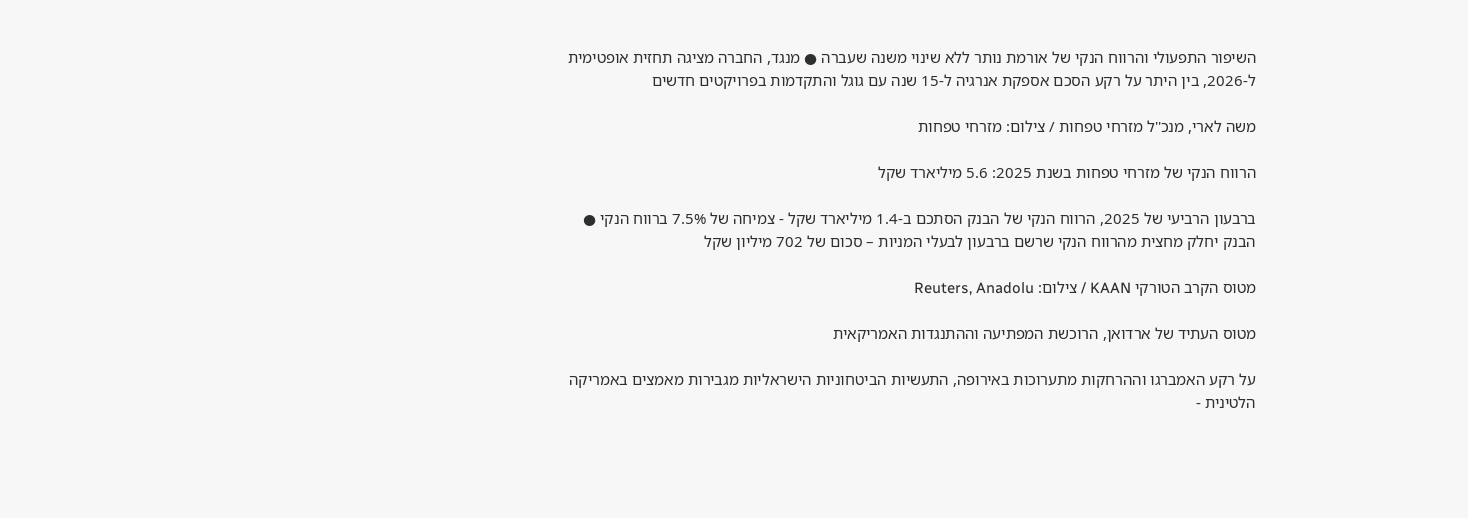השיפור התפעולי והרווח הנקי של אורמת נותר ללא שינוי משנה שעברה ● מנגד, החברה מציגה תחזית אופטימית ל-2026, בין היתר על רקע הסכם אספקת אנרגיה ל-15 שנה עם גוגל והתקדמות בפרויקטים חדשים

משה לארי, מנכ''ל מזרחי טפחות / צילום: מזרחי טפחות

הרווח הנקי של מזרחי טפחות בשנת 2025: 5.6 מיליארד שקל

ברבעון הרביעי של 2025, הרווח הנקי של הבנק הסתכם ב-1.4 מיליארד שקל - צמיחה של 7.5% ברווח הנקי ● הבנק יחלק מחצית מהרווח הנקי שרשם ברבעון לבעלי המניות – סכום של 702 מיליון שקל

מטוס הקרב הטורקי KAAN / צילום: Reuters, Anadolu

מטוס העתיד של ארדואן, הרוכשת המפתיעה וההתנגדות האמריקאית

על רקע האמברגו וההרחקות מתערוכות באירופה, התעשיות הביטחוניות הישראליות מגבירות מאמצים באמריקה הלטינית -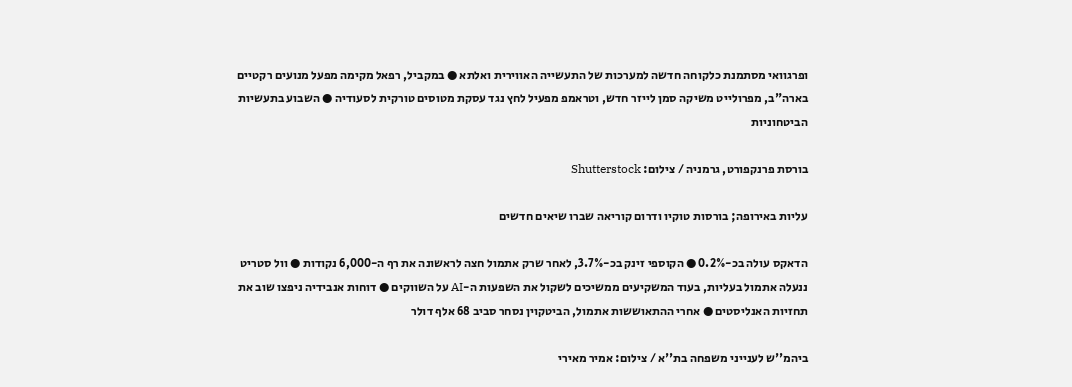ופרגוואי מסתמנת כלקוחה חדשה למערכות של התעשייה האווירית ואלתא ● במקביל, רפאל מקימה מפעל מנועים רקטיים בארה"ב, מפרולייט משיקה סמן לייזר חדש, וטראמפ מפעיל לחץ נגד עסקת מטוסים טורקית לסעודיה ● השבוע בתעשיות הביטחוניות

בורסת פרנקפורט, גרמניה / צילום: Shutterstock

עליות באירופה; בורסות טוקיו ודרום קוריאה שברו שיאים חדשים

הדאקס עולה בכ-0.2% ● הקוספי זינק בכ-3.7%, לאחר שרק אתמול חצה לראשונה את רף ה-6,000 נקודות ● וול סטריט ננעלה אתמול בעליות, בעוד המשקיעים ממשיכים לשקול את השפעות ה-AI על השווקים ● דוחות אנבידיה ניפצו שוב את תחזיות האנליסטים ● אחרי ההתאוששות אתמול, הביטקוין נסחר סביב 68 אלף דולר

ביהמ''ש לענייני משפחה בת''א / צילום: אמיר מאירי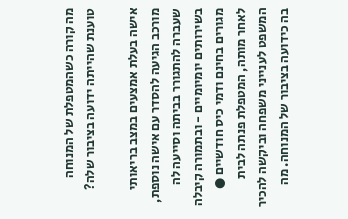מה קורה כשהמטפלת של המנוחה טוענת שהייתה ידועה בציבור שלה?

אישה בעלת אמצעים במצב בריאותי מורכב הגיעה להסדר עם אישה נוספת, שעברה להתגורר בביתה וסייעה לה בשירותים יומיומיים - ובתמורה קיבלה מגורים בחינם ודמי כיס חודשיים ● לאחר מותה, המטפלת פנתה לבית המשפט לענייני משפחה וביקשה להכיר בה כידועה בציבור של המנוחה. מה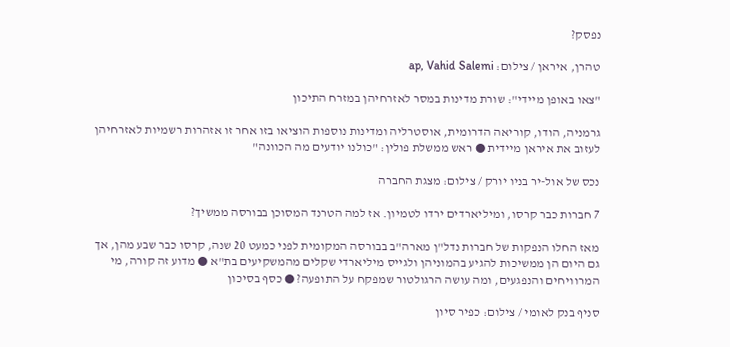נפסק?

טהרן, איראן / צילום: ap, Vahid Salemi

"צאו באופן מיידי": שורת מדינות במסר לאזרחיהן במזרח התיכון

גרמניה, הודו, קוריאה הדרומית, אוסטרליה ומדינות נוספות הוציאו בזו אחר זו אזהרות רשמיות לאזרחיהן לעזוב את איראן מיידית ● ראש ממשלת פולין: "כולנו יודעים מה הכוונה"

נכס של אול-יר בניו יורק / צילום: מצגת החברה

7 חברות כבר קרסו, ומיליארדים ירדו לטמיון. אז למה הטרנד המסוכן בבורסה ממשיך?

מאז החלו הנפקות של חברות נדל"ן מארה"ב בבורסה המקומית לפני כמעט 20 שנה, קרסו כבר שבע מהן, אך גם היום הן ממשיכות להגיע בהמוניהן ולגייס מיליארדי שקלים מהמשקיעים בת"א ● מדוע זה קורה, מי המרוויחים והנפגעים, ומה עושה הרגולטור שמפקח על התופעה? ● כסף בסיכון

סניף בנק לאומי / צילום: כפיר סיון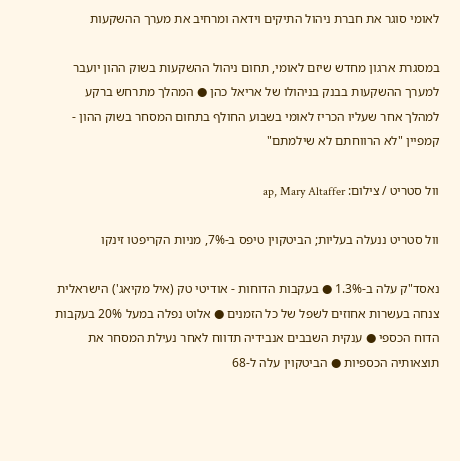לאומי סוגר את חברת ניהול התיקים וידאה ומרחיב את מערך ההשקעות

במסגרת ארגון מחדש שיזם לאומי, תחום ניהול ההשקעות בשוק ההון יועבר למערך ההשקעות בבנק בניהולו של אריאל כהן ● המהלך מתרחש ברקע למהלך אחר שעליו הכריז לאומי בשבוע החולף בתחום המסחר בשוק ההון - קמפיין "לא הרווחתם לא שילמתם"

וול סטריט / צילום: ap, Mary Altaffer

וול סטריט ננעלה בעליות; הביטקוין טיפס ב-7%, מניות הקריפטו זינקו

נאסד"ק עלה ב-1.3% ● בעקבות הדוחות - אודיטי טק (איל מקיאג') הישראלית צנחה בעשרות אחוזים לשפל של כל הזמנים ● אלוט נפלה במעל 20% בעקבות הדוח הכספי ● ענקית השבבים אנבידיה תדווח לאחר נעילת המסחר את תוצאותיה הכספיות ● הביטקוין עלה ל-68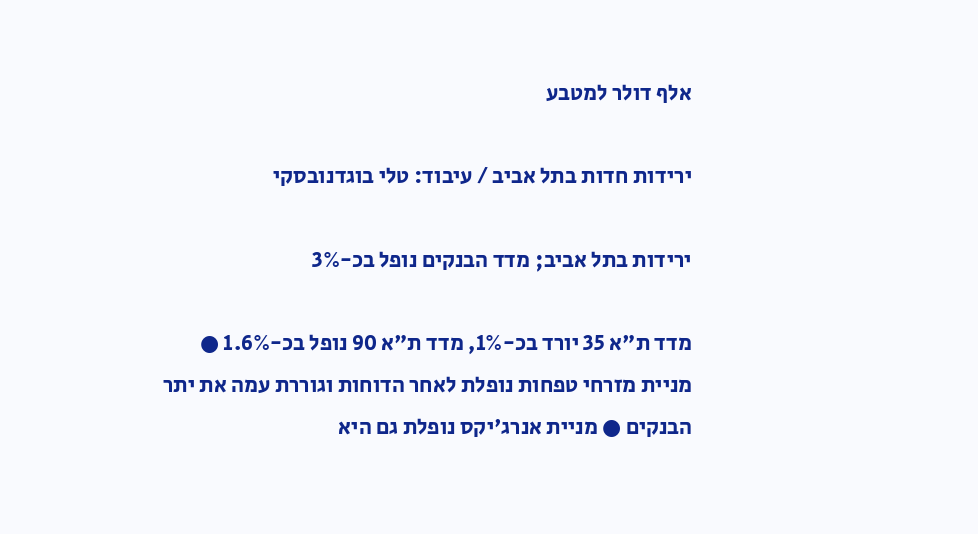אלף דולר למטבע

ירידות חדות בתל אביב / עיבוד: טלי בוגדנובסקי

ירידות בתל אביב; מדד הבנקים נופל בכ-3%

מדד ת"א 35 יורד בכ-1%, מדד ת"א 90 נופל בכ-1.6% ● מניית מזרחי טפחות נופלת לאחר הדוחות וגוררת עמה את יתר הבנקים ● מניית אנרג'יקס נופלת גם היא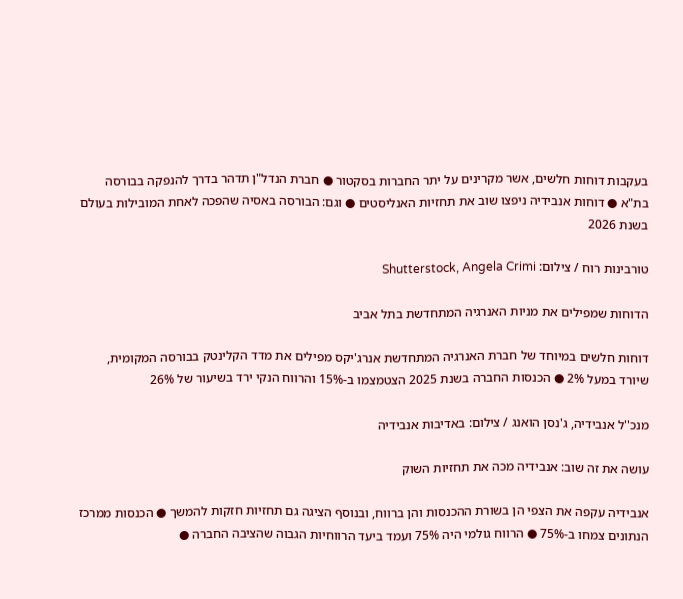בעקבות דוחות חלשים, אשר מקרינים על יתר החברות בסקטור ● חברת הנדל"ן תדהר בדרך להנפקה בבורסה בת"א ● דוחות אנבידיה ניפצו שוב את תחזיות האנליסטים ● וגם: הבורסה באסיה שהפכה לאחת המובילות בעולם בשנת 2026

טורבינות רוח / צילום: Shutterstock, Angela Crimi

הדוחות שמפילים את מניות האנרגיה המתחדשת בתל אביב

דוחות חלשים במיוחד של חברת האנרגיה המתחדשת אנרג'יקס מפילים את מדד הקלינטק בבורסה המקומית, שיורד במעל 2% ● הכנסות החברה בשנת 2025 הצטמצמו ב-15% והרווח הנקי ירד בשיעור של 26%

מנכ''ל אנבידיה, ג'נסן הואנג / צילום: באדיבות אנבידיה

עושה את זה שוב: אנבידיה מכה את תחזיות השוק

אנבידיה עקפה את הצפי הן בשורת ההכנסות והן ברווח, ובנוסף הציגה גם תחזיות חזקות להמשך ● הכנסות ממרכז הנתונים צמחו ב-75% ● הרווח גולמי היה 75% ועמד ביעד הרווחיות הגבוה שהציבה החברה ●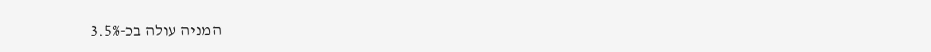המניה עולה בכ-3.5%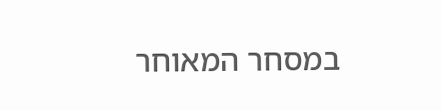במסחר המאוחר